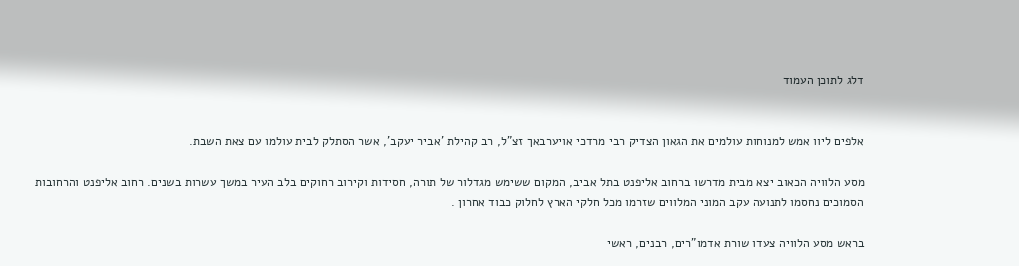דלג לתוכן העמוד


אלפים ליוו אמש למנוחות עולמים את הגאון הצדיק רבי מרדכי אויערבאך זצ"ל, רב קהילת 'אביר יעקב', אשר הסתלק לבית עולמו עם צאת השבת.

מסע הלוויה הכאוב יצא מבית מדרשו ברחוב אליפנט בתל אביב, המקום ששימש מגדלור של תורה, חסידות וקירוב רחוקים בלב העיר במשך עשרות בשנים. רחוב אליפנט והרחובות הסמוכים נחסמו לתנועה עקב המוני המלווים שזרמו מכל חלקי הארץ לחלוק כבוד אחרון .

בראש מסע הלוויה צעדו שורת אדמו"רים, רבנים, ראשי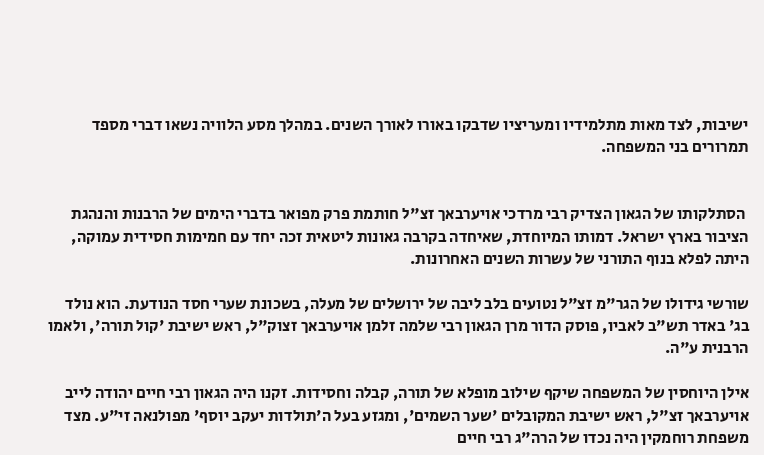ישיבות, לצד מאות מתלמידיו ומעריציו שדבקו באורו לאורך השנים. במהלך מסע הלוויה נשאו דברי מספד תמרורים בני המשפחה.


 הסתלקותו של הגאון הצדיק רבי מרדכי אויערבאך זצ"ל חותמת פרק מפואר בדברי הימים של הרבנות והנהגת הציבור בארץ ישראל. דמותו המיוחדת, שאיחדה בקרבה גאונות ליטאית זכה יחד עם חמימות חסידית עמוקה, היתה לפלא בנוף התורני של עשרות השנים האחרונות.

שורשי גידולו של הגר"מ זצ"ל נטועים בלב ליבה של ירושלים של מעלה, בשכונת שערי חסד הנודעת. הוא נולד בג' באדר תש"ב לאביו, פוסק הדור מרן הגאון רבי שלמה זלמן אויערבאך זצוק"ל, ראש ישיבת 'קול תורה', ולאמו הרבנית ע"ה.

אילן היוחסין של המשפחה שיקף שילוב מופלא של תורה, קבלה וחסידות. זקנו היה הגאון רבי חיים יהודה לייב אויערבאך זצ"ל, ראש ישיבת המקובלים 'שער השמים', ומגזע בעל ה'תולדות יעקב יוסף' מפולנאה זי"ע. מצד משפחת רוחמקין היה נכדו של הרה"ג רבי חיים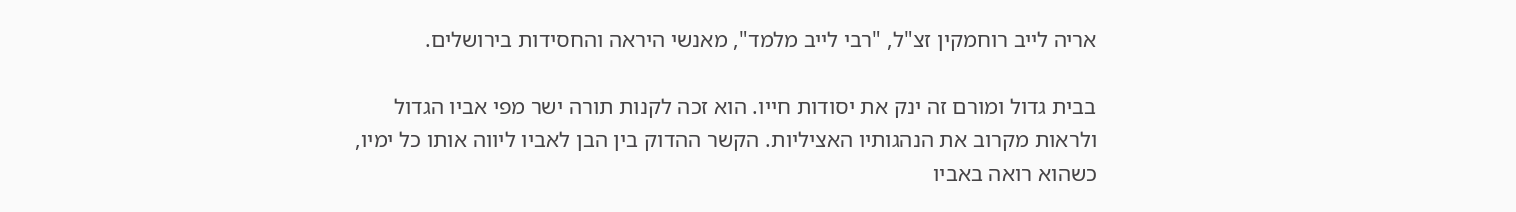אריה לייב רוחמקין זצ"ל, "רבי לייב מלמד", מאנשי היראה והחסידות בירושלים.

בבית גדול ומורם זה ינק את יסודות חייו. הוא זכה לקנות תורה ישר מפי אביו הגדול ולראות מקרוב את הנהגותיו האציליות. הקשר ההדוק בין הבן לאביו ליווה אותו כל ימיו, כשהוא רואה באביו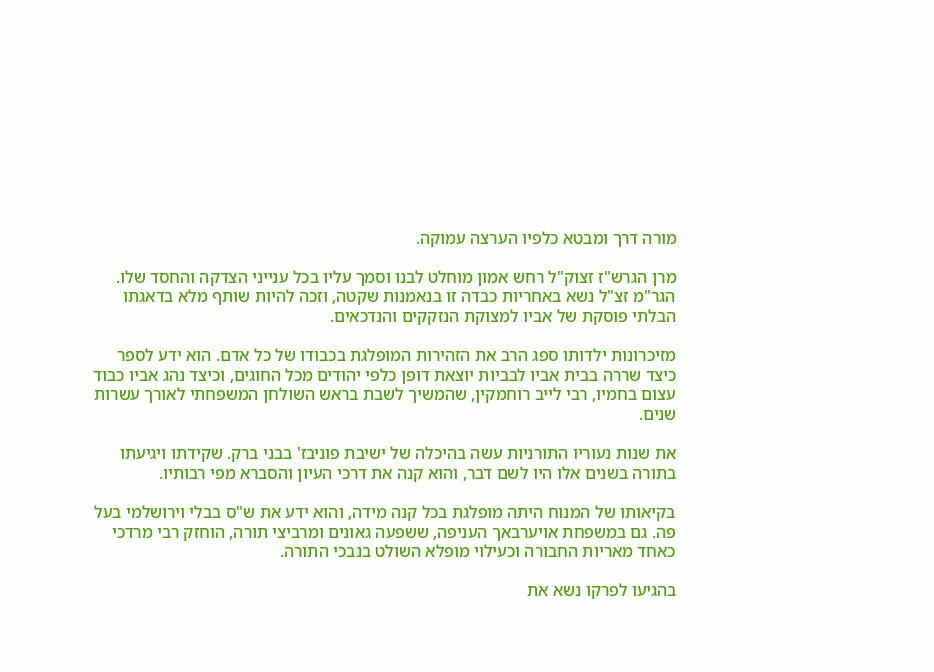מורה דרך ומבטא כלפיו הערצה עמוקה.

מרן הגרש"ז זצוק"ל רחש אמון מוחלט לבנו וסמך עליו בכל ענייני הצדקה והחסד שלו. הגר"מ זצ"ל נשא באחריות כבדה זו בנאמנות שקטה, וזכה להיות שותף מלא בדאגתו הבלתי פוסקת של אביו למצוקת הנזקקים והנדכאים.

מזיכרונות ילדותו ספג הרב את הזהירות המופלגת בכבודו של כל אדם. הוא ידע לספר כיצד שררה בבית אביו לבביות יוצאת דופן כלפי יהודים מכל החוגים, וכיצד נהג אביו כבוד עצום בחמיו, רבי לייב רוחמקין, שהמשיך לשבת בראש השולחן המשפחתי לאורך עשרות שנים.

את שנות נעוריו התורניות עשה בהיכלה של ישיבת פוניבז' בבני ברק. שקידתו ויגיעתו בתורה בשנים אלו היו לשם דבר, והוא קנה את דרכי העיון והסברא מפי רבותיו.

בקיאותו של המנוח היתה מופלגת בכל קנה מידה, והוא ידע את ש"ס בבלי וירושלמי בעל פה. גם במשפחת אויערבאך העניפה, ששפעה גאונים ומרביצי תורה, הוחזק רבי מרדכי כאחד מאריות החבורה וכעילוי מופלא השולט בנבכי התורה.

בהגיעו לפרקו נשא את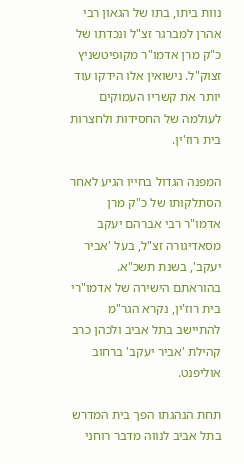נוות ביתו, בתו של הגאון רבי אהרן למברגר זצ"ל ונכדתו של כ"ק מרן אדמו"ר מקופיטשניץ זצוק"ל. נישואין אלו הידקו עוד יותר את קשריו העמוקים לעולמה של החסידות ולחצרות בית רוז'ין.

המפנה הגדול בחייו הגיע לאחר הסתלקותו של כ"ק מרן אדמו"ר רבי אברהם יעקב מסאדיגורה זצ"ל, בעל 'אביר יעקב', בשנת תשכ"א. בהוראתם הישירה של אדמו"רי בית רוז'ין, נקרא הגר"מ להתיישב בתל אביב ולכהן כרב קהילת 'אביר יעקב' ברחוב אוליפנט.

תחת הנהגתו הפך בית המדרש בתל אביב לנווה מדבר רוחני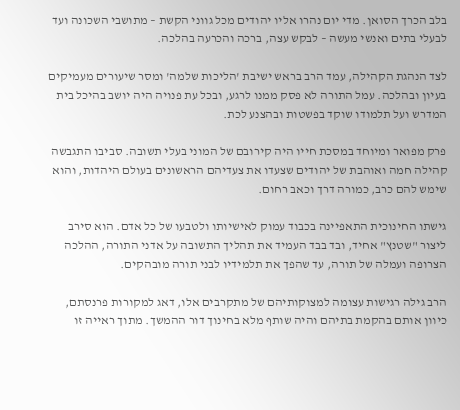בלב הכרך הסואן. מדי יום נהרו אליו יהודים מכל גווני הקשת – מתושבי השכונה ועד לבעלי בתים ואנשי מעשה – לבקש עצה, ברכה והכרעה בהלכה.

לצד הנהגת הקהילה, עמד הרב בראש ישיבת 'הליכות שלמה' ומסר שיעורים מעמיקים בעיון ובהלכה. עמל התורה לא פסק ממנו לרגע, ובכל עת פנויה היה יושב בהיכל בית המדרש ועל תלמודו שוקד בפשטות ובהצנע לכת.

פרק מפואר ומיוחד במסכת חייו היה קירובם של המוני בעלי תשובה. סביבו התגבשה קהילה חמה ואוהבת של יהודים שצעדו את צעדיהם הראשונים בעולם היהדות, והוא שימש להם כרב, כמורה דרך וכאב רחום.

גישתו החינוכית התאפיינה בכבוד עמוק לאישיותו ולטבעו של כל אדם. הוא סירב ליצור "שטנץ" אחיד, ובד בבד העמיד את תהליך התשובה על אדני התורה, ההלכה הצרופה ועמלה של תורה, עד שהפך את תלמידיו לבני תורה מובהקים.

הרב גילה רגישות עצומה למצוקותיהם של מתקרבים אלו, דאג למקורות פרנסתם, כיוון אותם בהקמת בתיהם והיה שותף מלא בחינוך דור ההמשך. מתוך ראייה זו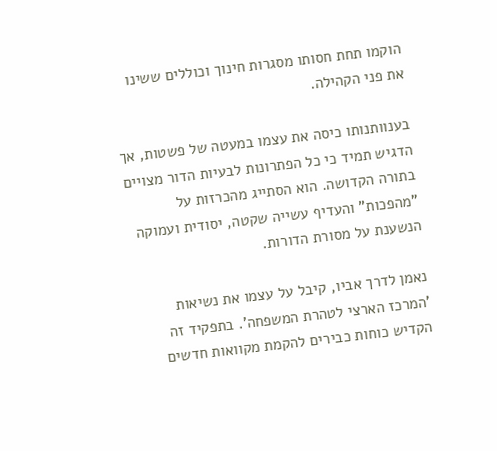הוקמו תחת חסותו מסגרות חינוך וכוללים ששינו את פני הקהילה.

בענוותנותו כיסה את עצמו במעטה של פשטות, אך הדגיש תמיד כי כל הפתרונות לבעיות הדור מצויים בתורה הקדושה. הוא הסתייג מהכרזות על "מהפכות" והעדיף עשייה שקטה, יסודית ועמוקה הנשענת על מסורת הדורות.

נאמן לדרך אביו, קיבל על עצמו את נשיאות 'המרכז הארצי לטהרת המשפחה'. בתפקיד זה הקדיש כוחות כבירים להקמת מקוואות חדשים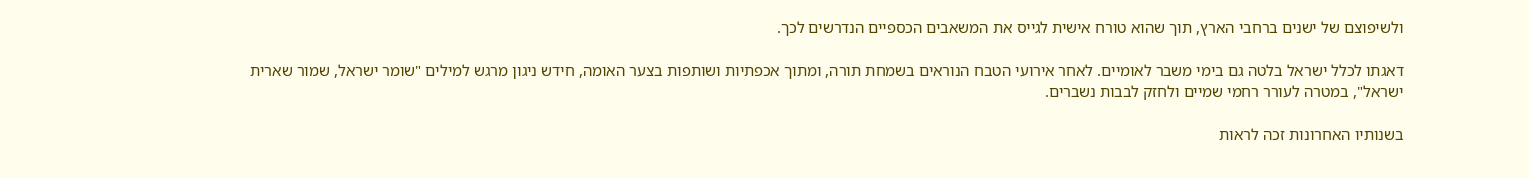ולשיפוצם של ישנים ברחבי הארץ, תוך שהוא טורח אישית לגייס את המשאבים הכספיים הנדרשים לכך.

דאגתו לכלל ישראל בלטה גם בימי משבר לאומיים. לאחר אירועי הטבח הנוראים בשמחת תורה, ומתוך אכפתיות ושותפות בצער האומה, חידש ניגון מרגש למילים "שומר ישראל, שמור שארית ישראל", במטרה לעורר רחמי שמיים ולחזק לבבות נשברים.

בשנותיו האחרונות זכה לראות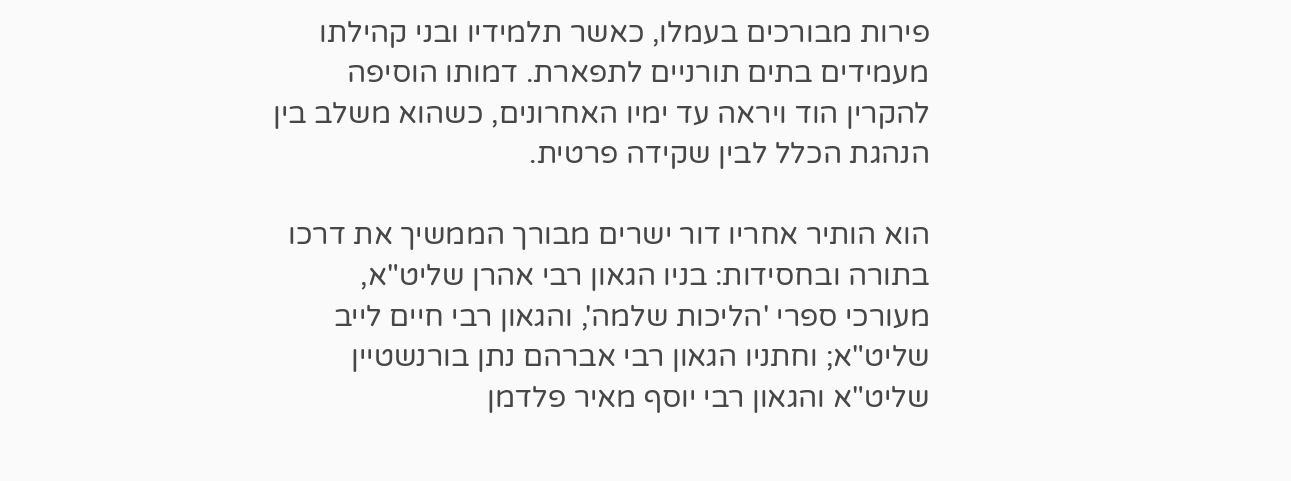פירות מבורכים בעמלו, כאשר תלמידיו ובני קהילתו מעמידים בתים תורניים לתפארת. דמותו הוסיפה להקרין הוד ויראה עד ימיו האחרונים, כשהוא משלב בין הנהגת הכלל לבין שקידה פרטית.

הוא הותיר אחריו דור ישרים מבורך הממשיך את דרכו בתורה ובחסידות: בניו הגאון רבי אהרן שליט"א, מעורכי ספרי 'הליכות שלמה', והגאון רבי חיים לייב שליט"א; וחתניו הגאון רבי אברהם נתן בורנשטיין שליט"א והגאון רבי יוסף מאיר פלדמן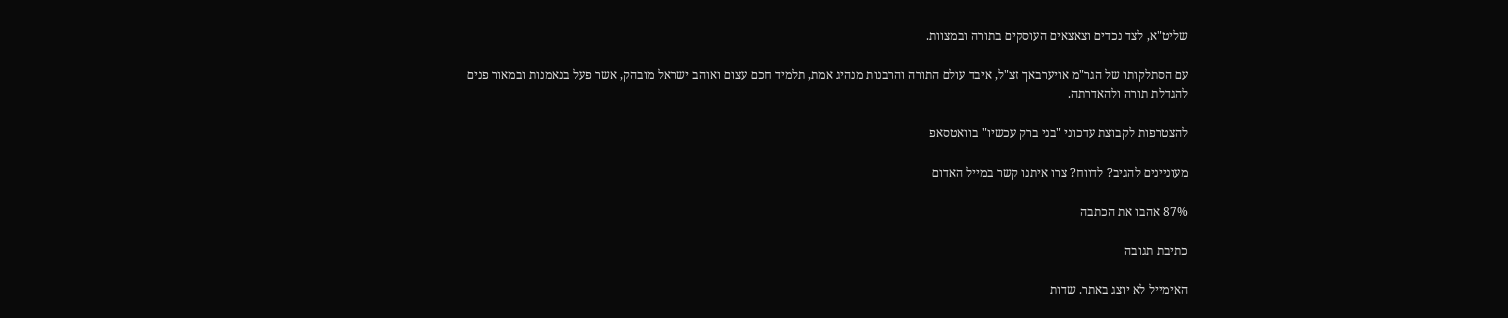שליט"א, לצד נכדים וצאצאים העוסקים בתורה ובמצוות.

עם הסתלקותו של הגר"מ אויערבאך זצ"ל, איבד עולם התורה והרבנות מנהיג אמת, תלמיד חכם עצום ואוהב ישראל מובהק, אשר פעל בנאמנות ובמאור פנים להגדלת תורה ולהאדרתה.

להצטרפות לקבוצת עדכוני "בני ברק עכשיו" בוואטסאפ

מעוניינים להגיב? לדווח? צרו איתנו קשר במייל האדום

87% אהבו את הכתבה

כתיבת תגובה

האימייל לא יוצג באתר. שדות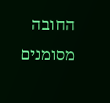החובה מסומנים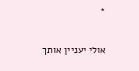*

אולי יעניין אותך